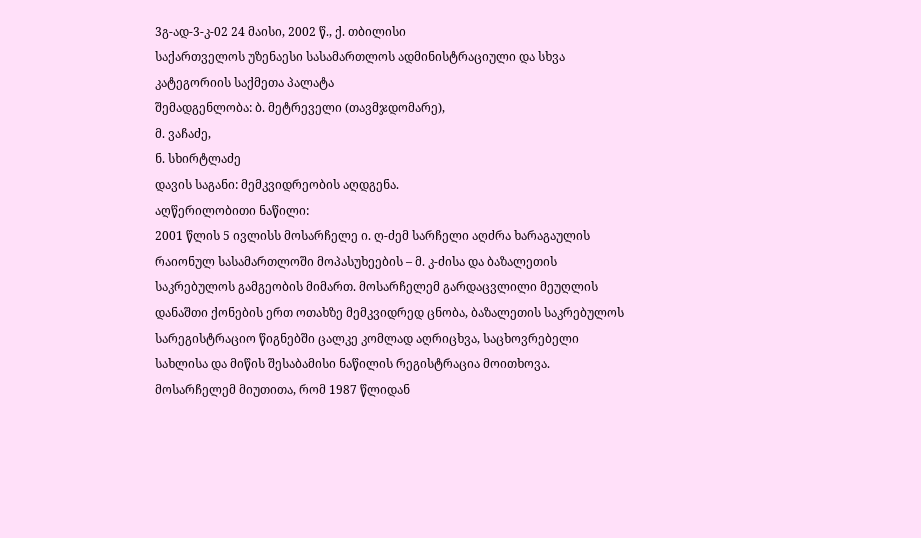3გ-ად-3-კ-02 24 მაისი, 2002 წ., ქ. თბილისი
საქართველოს უზენაესი სასამართლოს ადმინისტრაციული და სხვა კატეგორიის საქმეთა პალატა
შემადგენლობა: ბ. მეტრეველი (თავმჯდომარე),
მ. ვაჩაძე,
ნ. სხირტლაძე
დავის საგანი: მემკვიდრეობის აღდგენა.
აღწერილობითი ნაწილი:
2001 წლის 5 ივლისს მოსარჩელე ი. ღ-ძემ სარჩელი აღძრა ხარაგაულის რაიონულ სასამართლოში მოპასუხეების – მ. კ-ძისა და ბაზალეთის საკრებულოს გამგეობის მიმართ. მოსარჩელემ გარდაცვლილი მეუღლის დანაშთი ქონების ერთ ოთახზე მემკვიდრედ ცნობა, ბაზალეთის საკრებულოს სარეგისტრაციო წიგნებში ცალკე კომლად აღრიცხვა, საცხოვრებელი სახლისა და მიწის შესაბამისი ნაწილის რეგისტრაცია მოითხოვა.
მოსარჩელემ მიუთითა, რომ 1987 წლიდან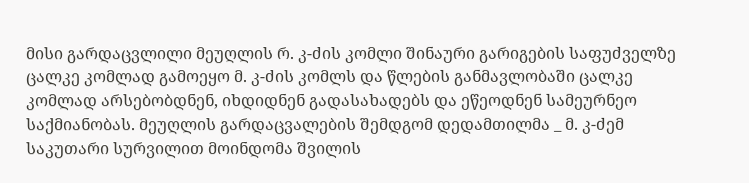მისი გარდაცვლილი მეუღლის რ. კ-ძის კომლი შინაური გარიგების საფუძველზე ცალკე კომლად გამოეყო მ. კ-ძის კომლს და წლების განმავლობაში ცალკე კომლად არსებობდნენ, იხდიდნენ გადასახადებს და ეწეოდნენ სამეურნეო საქმიანობას. მეუღლის გარდაცვალების შემდგომ დედამთილმა _ მ. კ-ძემ საკუთარი სურვილით მოინდომა შვილის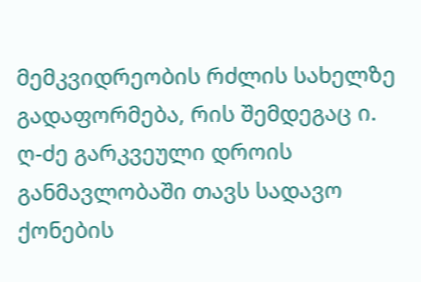მემკვიდრეობის რძლის სახელზე გადაფორმება, რის შემდეგაც ი. ღ-ძე გარკვეული დროის განმავლობაში თავს სადავო ქონების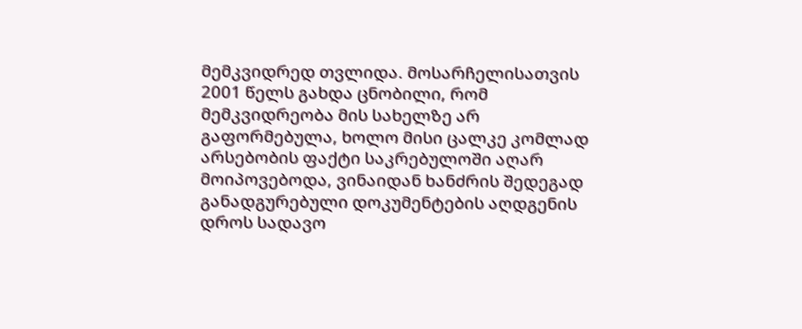მემკვიდრედ თვლიდა. მოსარჩელისათვის 2001 წელს გახდა ცნობილი, რომ მემკვიდრეობა მის სახელზე არ გაფორმებულა, ხოლო მისი ცალკე კომლად არსებობის ფაქტი საკრებულოში აღარ მოიპოვებოდა, ვინაიდან ხანძრის შედეგად განადგურებული დოკუმენტების აღდგენის დროს სადავო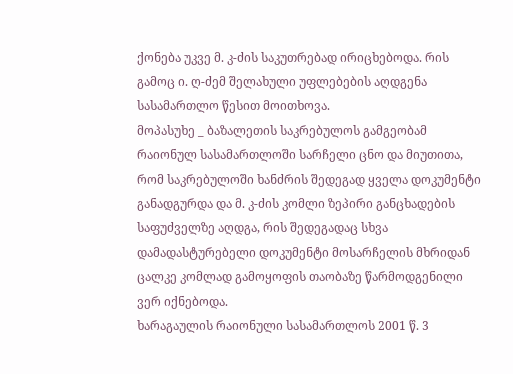ქონება უკვე მ. კ-ძის საკუთრებად ირიცხებოდა. რის გამოც ი. ღ-ძემ შელახული უფლებების აღდგენა სასამართლო წესით მოითხოვა.
მოპასუხე _ ბაზალეთის საკრებულოს გამგეობამ რაიონულ სასამართლოში სარჩელი ცნო და მიუთითა, რომ საკრებულოში ხანძრის შედეგად ყველა დოკუმენტი განადგურდა და მ. კ-ძის კომლი ზეპირი განცხადების საფუძველზე აღდგა, რის შედეგადაც სხვა დამადასტურებელი დოკუმენტი მოსარჩელის მხრიდან ცალკე კომლად გამოყოფის თაობაზე წარმოდგენილი ვერ იქნებოდა.
ხარაგაულის რაიონული სასამართლოს 2001 წ. 3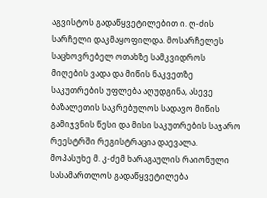აგვისტოს გადაწყვეტილებით ი. ღ-ძის სარჩელი დაკმაყოფილდა. მოსარჩელეს საცხოვრებელ ოთახზე სამკვიდროს მიღების ვადა და მიწის ნაკვეთზე საკუთრების უფლება აღუდგინა, ასევე ბაზალეთის საკრებულოს სადავო მიწის გამიჯვნის წესი და მისი საკუთრების საჯარო რეესტრში რეგისტრაცია დაევალა.
მოპასუხე მ. კ-ძემ ხარაგაულის რაიონული სასამართლოს გადაწყვეტილება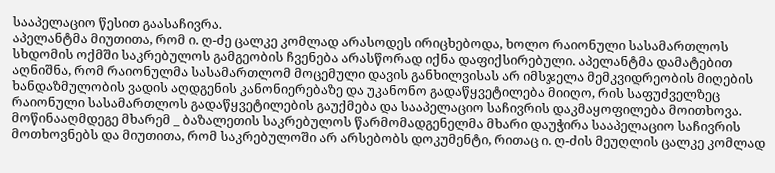სააპელაციო წესით გაასაჩივრა.
აპელანტმა მიუთითა, რომ ი. ღ-ძე ცალკე კომლად არასოდეს ირიცხებოდა, ხოლო რაიონული სასამართლოს სხდომის ოქმში საკრებულოს გამგეობის ჩვენება არასწორად იქნა დაფიქსირებული. აპელანტმა დამატებით აღნიშნა, რომ რაიონულმა სასამართლომ მოცემული დავის განხილვისას არ იმსჯელა მემკვიდრეობის მიღების ხანდაზმულობის ვადის აღდგენის კანონიერებაზე და უკანონო გადაწყვეტილება მიიღო, რის საფუძველზეც რაიონული სასამართლოს გადაწყვეტილების გაუქმება და სააპელაციო საჩივრის დაკმაყოფილება მოითხოვა.
მოწინააღმდეგე მხარემ _ ბაზალეთის საკრებულოს წარმომადგენელმა მხარი დაუჭირა სააპელაციო საჩივრის მოთხოვნებს და მიუთითა, რომ საკრებულოში არ არსებობს დოკუმენტი, რითაც ი. ღ-ძის მეუღლის ცალკე კომლად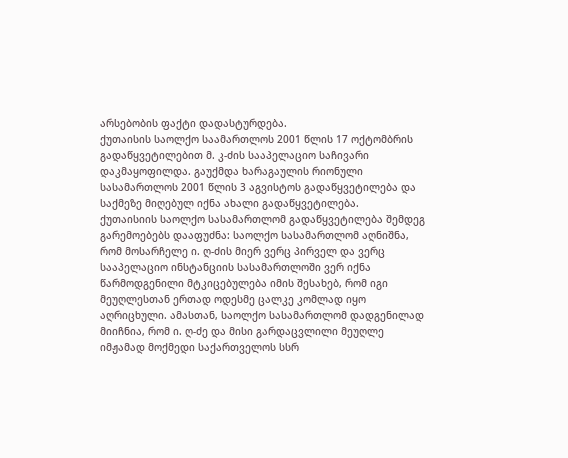არსებობის ფაქტი დადასტურდება.
ქუთაისის საოლქო საამართლოს 2001 წლის 17 ოქტომბრის გადაწყვეტილებით მ. კ-ძის სააპელაციო საჩივარი დაკმაყოფილდა. გაუქმდა ხარაგაულის რიონული სასამართლოს 2001 წლის 3 აგვისტოს გადაწყვეტილება და საქმეზე მიღებულ იქნა ახალი გადაწყვეტილება.
ქუთაისიის საოლქო სასამართლომ გადაწყვეტილება შემდეგ გარემოებებს დააფუძნა: საოლქო სასამართლომ აღნიშნა, რომ მოსარჩელე ი. ღ-ძის მიერ ვერც პირველ და ვერც სააპელაციო ინსტანციის სასამართლოში ვერ იქნა წარმოდგენილი მტკიცებულება იმის შესახებ, რომ იგი მეუღლესთან ერთად ოდესმე ცალკე კომლად იყო აღრიცხული. ამასთან, საოლქო სასამართლომ დადგენილად მიიჩნია, რომ ი. ღ-ძე და მისი გარდაცვლილი მეუღლე იმჟამად მოქმედი საქართველოს სსრ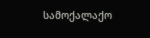სამოქალაქო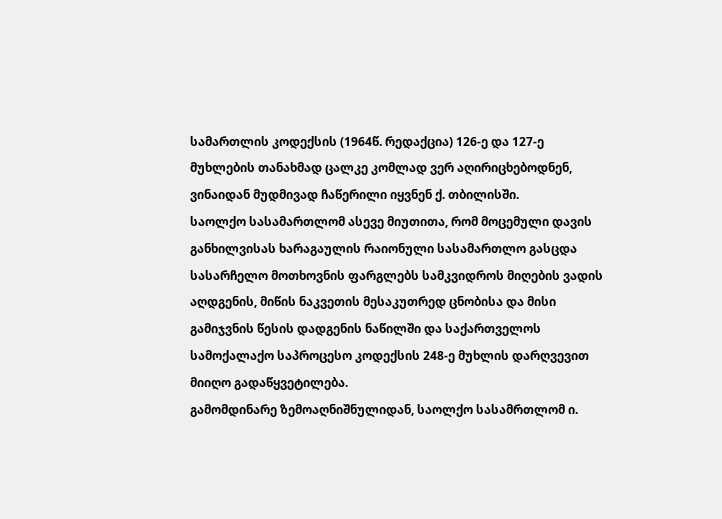სამართლის კოდექსის (1964წ. რედაქცია) 126-ე და 127-ე მუხლების თანახმად ცალკე კომლად ვერ აღირიცხებოდნენ, ვინაიდან მუდმივად ჩაწერილი იყვნენ ქ. თბილისში.
საოლქო სასამართლომ ასევე მიუთითა, რომ მოცემული დავის განხილვისას ხარაგაულის რაიონული სასამართლო გასცდა სასარჩელო მოთხოვნის ფარგლებს სამკვიდროს მიღების ვადის აღდგენის, მიწის ნაკვეთის მესაკუთრედ ცნობისა და მისი გამიჯვნის წესის დადგენის ნაწილში და საქართველოს სამოქალაქო საპროცესო კოდექსის 248-ე მუხლის დარღვევით მიიღო გადაწყვეტილება.
გამომდინარე ზემოაღნიშნულიდან, საოლქო სასამრთლომ ი.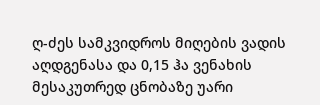ღ-ძეს სამკვიდროს მიღების ვადის აღდგენასა და 0,15 ჰა ვენახის მესაკუთრედ ცნობაზე უარი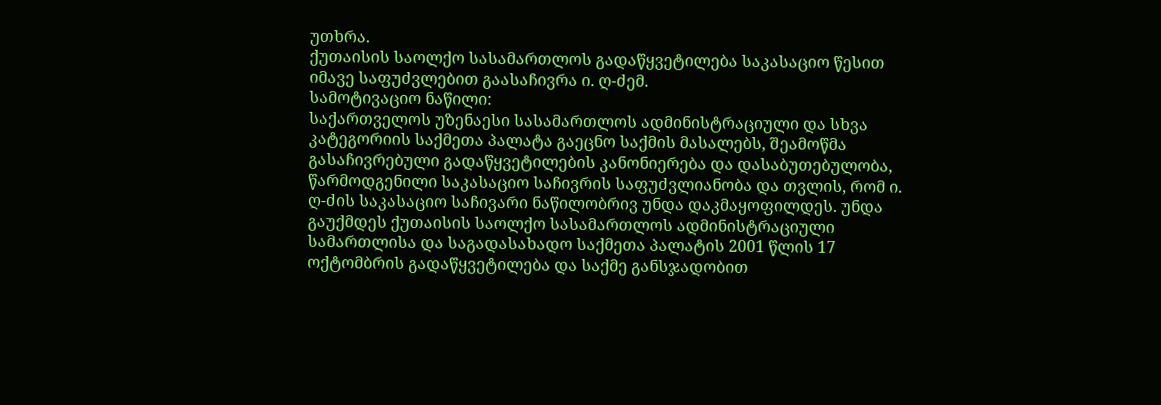უთხრა.
ქუთაისის საოლქო სასამართლოს გადაწყვეტილება საკასაციო წესით იმავე საფუძვლებით გაასაჩივრა ი. ღ-ძემ.
სამოტივაციო ნაწილი:
საქართველოს უზენაესი სასამართლოს ადმინისტრაციული და სხვა კატეგორიის საქმეთა პალატა გაეცნო საქმის მასალებს, შეამოწმა გასაჩივრებული გადაწყვეტილების კანონიერება და დასაბუთებულობა, წარმოდგენილი საკასაციო საჩივრის საფუძვლიანობა და თვლის, რომ ი. ღ-ძის საკასაციო საჩივარი ნაწილობრივ უნდა დაკმაყოფილდეს. უნდა გაუქმდეს ქუთაისის საოლქო სასამართლოს ადმინისტრაციული სამართლისა და საგადასახადო საქმეთა პალატის 2001 წლის 17 ოქტომბრის გადაწყვეტილება და საქმე განსჯადობით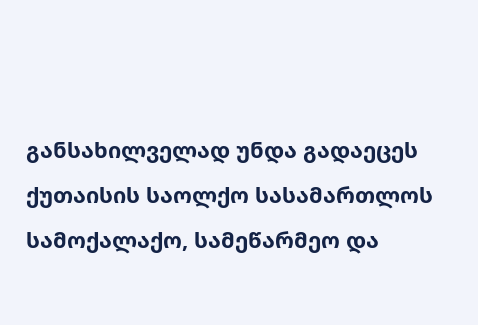განსახილველად უნდა გადაეცეს ქუთაისის საოლქო სასამართლოს სამოქალაქო, სამეწარმეო და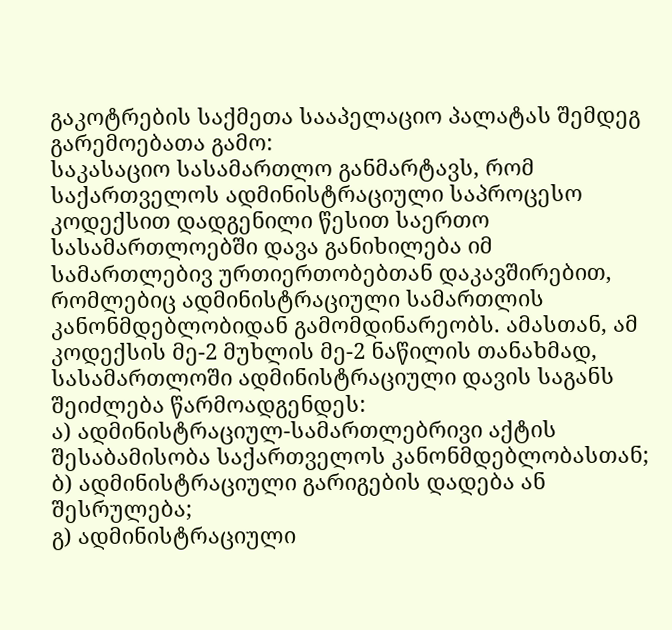გაკოტრების საქმეთა სააპელაციო პალატას შემდეგ გარემოებათა გამო:
საკასაციო სასამართლო განმარტავს, რომ საქართველოს ადმინისტრაციული საპროცესო კოდექსით დადგენილი წესით საერთო სასამართლოებში დავა განიხილება იმ სამართლებივ ურთიერთობებთან დაკავშირებით, რომლებიც ადმინისტრაციული სამართლის კანონმდებლობიდან გამომდინარეობს. ამასთან, ამ კოდექსის მე-2 მუხლის მე-2 ნაწილის თანახმად, სასამართლოში ადმინისტრაციული დავის საგანს შეიძლება წარმოადგენდეს:
ა) ადმინისტრაციულ-სამართლებრივი აქტის შესაბამისობა საქართველოს კანონმდებლობასთან;
ბ) ადმინისტრაციული გარიგების დადება ან შესრულება;
გ) ადმინისტრაციული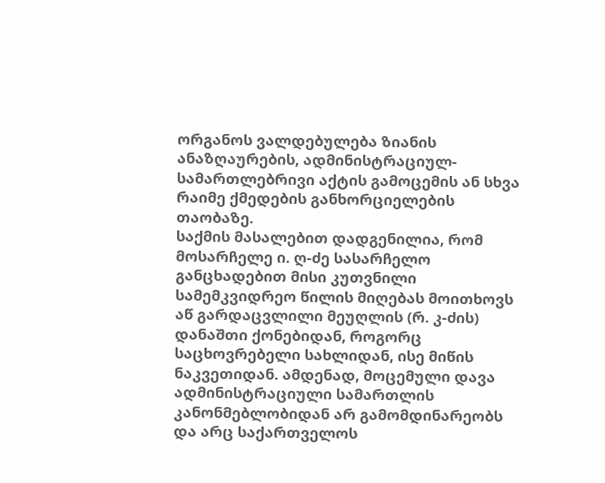ორგანოს ვალდებულება ზიანის ანაზღაურების, ადმინისტრაციულ-სამართლებრივი აქტის გამოცემის ან სხვა რაიმე ქმედების განხორციელების თაობაზე.
საქმის მასალებით დადგენილია, რომ მოსარჩელე ი. ღ-ძე სასარჩელო განცხადებით მისი კუთვნილი სამემკვიდრეო წილის მიღებას მოითხოვს აწ გარდაცვლილი მეუღლის (რ. კ-ძის) დანაშთი ქონებიდან, როგორც საცხოვრებელი სახლიდან, ისე მიწის ნაკვეთიდან. ამდენად, მოცემული დავა ადმინისტრაციული სამართლის კანონმებლობიდან არ გამომდინარეობს და არც საქართველოს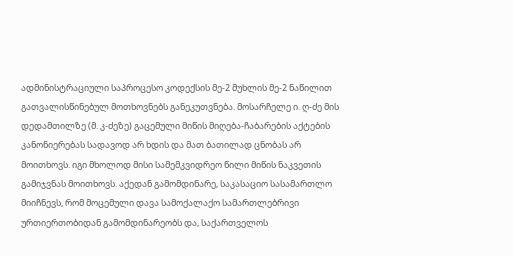ადმინისტრაციული საპროცესო კოდექსის მე-2 მუხლის მე-2 ნაწილით გათვალისწინებულ მოთხოვნებს განეკუთვნება. მოსარჩელე ი. ღ-ძე მის დედამთილზე (მ. კ-ძეზე) გაცემული მიწის მიღება-ჩაბარების აქტების კანონიერებას სადავოდ არ ხდის და მათ ბათილად ცნობას არ მოითხოვს. იგი მხოლოდ მისი სამემკვიდრეო წილი მიწის ნაკვეთის გამიჯვნას მოითხოვს. აქედან გამომდინარე, საკასაციო სასამართლო მიიჩნევს, რომ მოცემული დავა სამოქალაქო სამართლებრივი ურთიერთობიდან გამომდინარეობს და, საქართველოს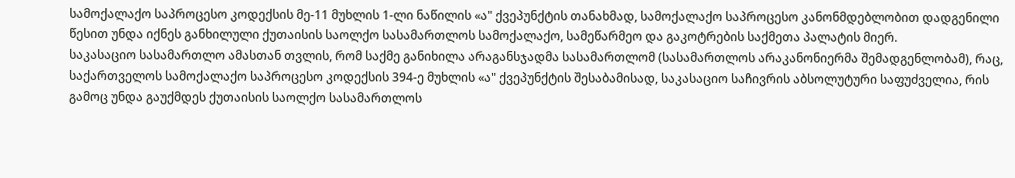სამოქალაქო საპროცესო კოდექსის მე-11 მუხლის 1-ლი ნაწილის «ა" ქვეპუნქტის თანახმად, სამოქალაქო საპროცესო კანონმდებლობით დადგენილი წესით უნდა იქნეს განხილული ქუთაისის საოლქო სასამართლოს სამოქალაქო, სამეწარმეო და გაკოტრების საქმეთა პალატის მიერ.
საკასაციო სასამართლო ამასთან თვლის, რომ საქმე განიხილა არაგანსჯადმა სასამართლომ (სასამართლოს არაკანონიერმა შემადგენლობამ), რაც, საქართველოს სამოქალაქო საპროცესო კოდექსის 394-ე მუხლის «ა" ქვეპუნქტის შესაბამისად, საკასაციო საჩივრის აბსოლუტური საფუძველია, რის გამოც უნდა გაუქმდეს ქუთაისის საოლქო სასამართლოს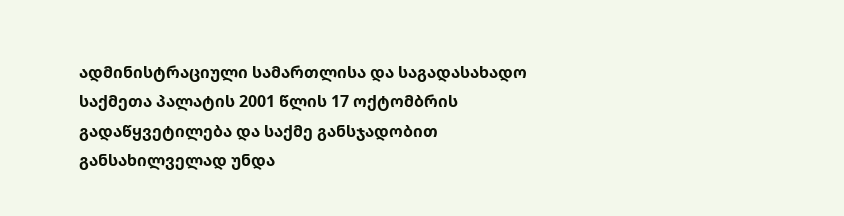ადმინისტრაციული სამართლისა და საგადასახადო საქმეთა პალატის 2001 წლის 17 ოქტომბრის გადაწყვეტილება და საქმე განსჯადობით განსახილველად უნდა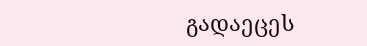გადაეცეს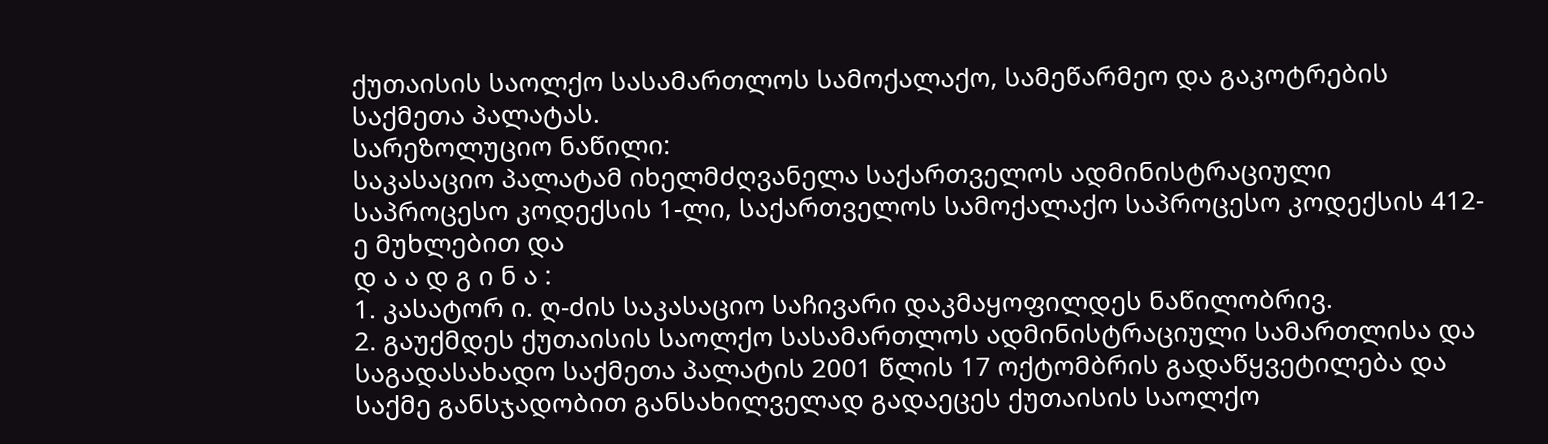ქუთაისის საოლქო სასამართლოს სამოქალაქო, სამეწარმეო და გაკოტრების საქმეთა პალატას.
სარეზოლუციო ნაწილი:
საკასაციო პალატამ იხელმძღვანელა საქართველოს ადმინისტრაციული საპროცესო კოდექსის 1-ლი, საქართველოს სამოქალაქო საპროცესო კოდექსის 412-ე მუხლებით და
დ ა ა დ გ ი ნ ა :
1. კასატორ ი. ღ-ძის საკასაციო საჩივარი დაკმაყოფილდეს ნაწილობრივ.
2. გაუქმდეს ქუთაისის საოლქო სასამართლოს ადმინისტრაციული სამართლისა და საგადასახადო საქმეთა პალატის 2001 წლის 17 ოქტომბრის გადაწყვეტილება და საქმე განსჯადობით განსახილველად გადაეცეს ქუთაისის საოლქო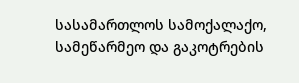სასამართლოს სამოქალაქო, სამეწარმეო და გაკოტრების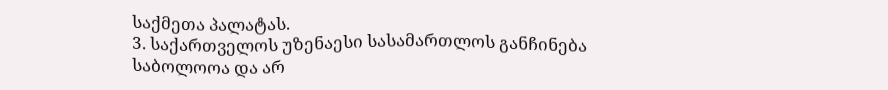საქმეთა პალატას.
3. საქართველოს უზენაესი სასამართლოს განჩინება საბოლოოა და არ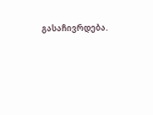გასაჩივრდება.